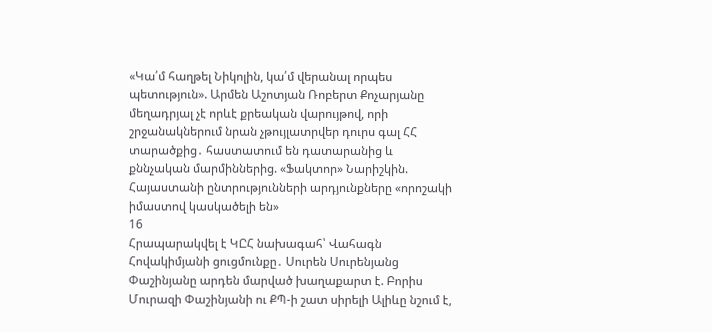«Կա՛մ հաղթել Նիկոլին, կա՛մ վերանալ որպես պետություն». Արմեն Աշոտյան Ռոբերտ Քոչարյանը մեղադրյալ չէ որևէ քրեական վարույթով, որի շրջանակներում նրան չթույլատրվեր դուրս գալ ՀՀ տարածքից․ հաստատում են դատարանից և քննչական մարմիններից. «Ֆակտոր» Նարիշկին. Հայաստանի ընտրությունների արդյունքները «որոշակի իմաստով կասկածելի են»
16
Հրապարակվել է ԿԸՀ նախագահ՝ Վահագն Հովակիմյանի ցուցմունքը․ Սուրեն Սուրենյանց Փաշինյանը արդեն մարված խաղաքարտ է. Բորիս Մուրազի Փաշինյանի ու ՔՊ-ի շատ սիրելի Ալիևը նշում է,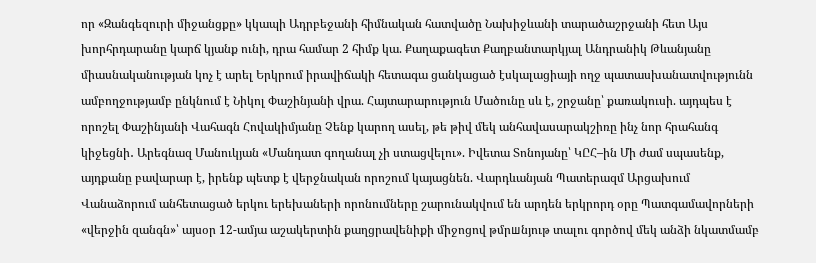որ «Զանգեզուրի միջանցքը» կկապի Ադրբեջանի հիմնական հատվածը Նախիջևանի տարածաշրջանի հետ Այս խորհրդարանը կարճ կյանք ունի, դրա համար 2 հիմք կա. Քաղաքագետ Քաղբանտարկյալ Անդրանիկ Թևանյանը միասնականության կոչ է արել Երկրում իրավիճակի հետագա ցանկացած էսկալացիայի ողջ պատասխանատվությունն ամբողջությամբ ընկնում է Նիկոլ Փաշինյանի վրա. Հայտարարություն Մածունը սև է, շրջանը՝ քառակուսի. այդպես է որոշել Փաշինյանի Վահագն Հովակիմյանը Չենք կարող ասել, թե թիվ մեկ անհավասարակշիռը ինչ նոր հրահանգ կիջեցնի․ Արեգնազ Մանուկյան «Մանդատ գողանալ չի ստացվելու». Իվետա Տոնոյանը՝ ԿԸՀ–ին Մի ժամ սպասենք, այդքանը բավարար է, իրենք պետք է վերջնական որոշում կայացնեն. Վարդևանյան Պատերազմ Արցախում
Վանաձորում անհետացած երկու երեխաների որոնումները շարունակվում են արդեն երկրորդ օրը Պատգամավորների «վերջին զանգն»՝ այսօր 12-ամյա աշակերտին քաղցրավենիքի միջոցով թմրшնյութ տալու գործով մեկ անձի նկատմամբ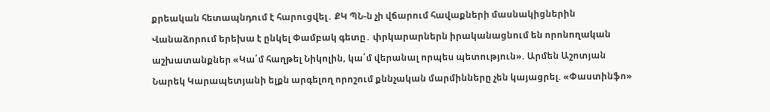քրեական հետապնդում է հարուցվել․ ՔԿ ՊՆ-ն չի վճարում հավաքների մասնակիցներին Վանաձորում երեխա է ընկել Փամբակ գետը․ փրկարարներն իրականացնում են որոնողական աշխատանքներ «Կա՛մ հաղթել Նիկոլին, կա՛մ վերանալ որպես պետություն». Արմեն Աշոտյան Նարեկ Կարապետյանի ելքն արգելող որոշում քննչական մարմինները չեն կայացրել. «Փաստինֆո»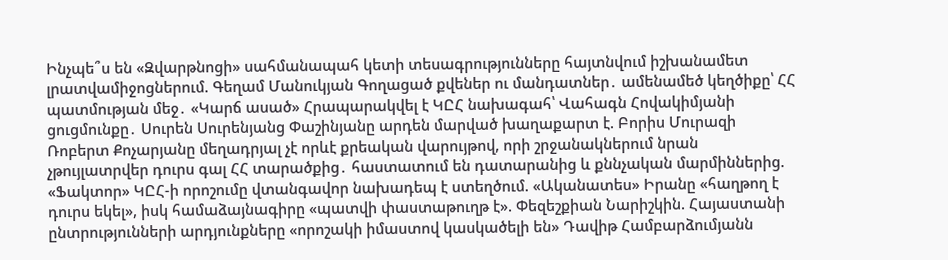Ինչպե՞ս են «Զվարթնոցի» սահմանապահ կետի տեսագրությունները հայտնվում իշխանամետ լրատվամիջոցներում. Գեղամ Մանուկյան Գողացած քվեներ ու մանդատներ․ ամենամեծ կեղծիքը՝ ՀՀ պատմության մեջ․ «Կարճ ասած» Հրապարակվել է ԿԸՀ նախագահ՝ Վահագն Հովակիմյանի ցուցմունքը․ Սուրեն Սուրենյանց Փաշինյանը արդեն մարված խաղաքարտ է. Բորիս Մուրազի Ռոբերտ Քոչարյանը մեղադրյալ չէ որևէ քրեական վարույթով, որի շրջանակներում նրան չթույլատրվեր դուրս գալ ՀՀ տարածքից․ հաստատում են դատարանից և քննչական մարմիններից. «Ֆակտոր» ԿԸՀ-ի որոշումը վտանգավոր նախադեպ է ստեղծում. «Ականատես» Իրանը «հաղթող է դուրս եկել», իսկ համաձայնագիրը «պատվի փաստաթուղթ է». Փեզեշքիան Նարիշկին. Հայաստանի ընտրությունների արդյունքները «որոշակի իմաստով կասկածելի են» Դավիթ Համբարձումյանն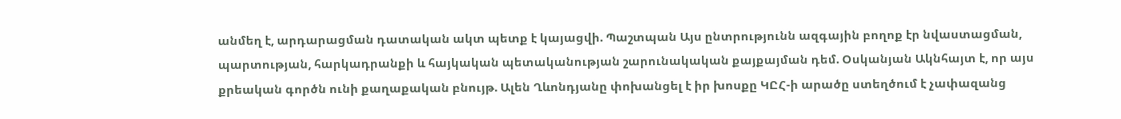անմեղ է, արդարացման դատական ակտ պետք է կայացվի. Պաշտպան Այս ընտրությունն ազգային բողոք էր նվաստացման, պարտության, հարկադրանքի և հայկական պետականության շարունակական քայքայման դեմ. Օսկանյան Ակնհայտ է, որ այս քրեական գործն ունի քաղաքական բնույթ. Ալեն Ղևոնդյանը փոխանցել է իր խոսքը ԿԸՀ-ի արածը ստեղծում է չափազանց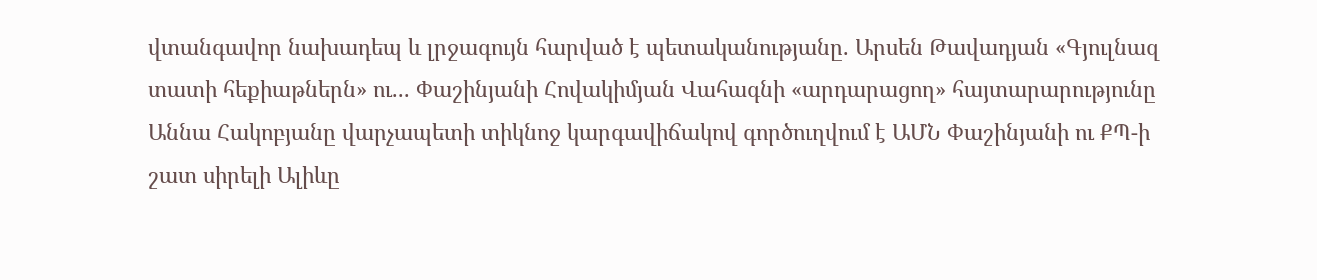վտանգավոր նախադեպ և լրջագույն հարված է պետականությանը. Արսեն Թավադյան «Գյուլնազ տատի հեքիաթներն» ու... Փաշինյանի Հովակիմյան Վահագնի «արդարացող» հայտարարությունը Աննա Հակոբյանը վարչապետի տիկնոջ կարգավիճակով գործուղվում է ԱՄՆ Փաշինյանի ու ՔՊ-ի շատ սիրելի Ալիևը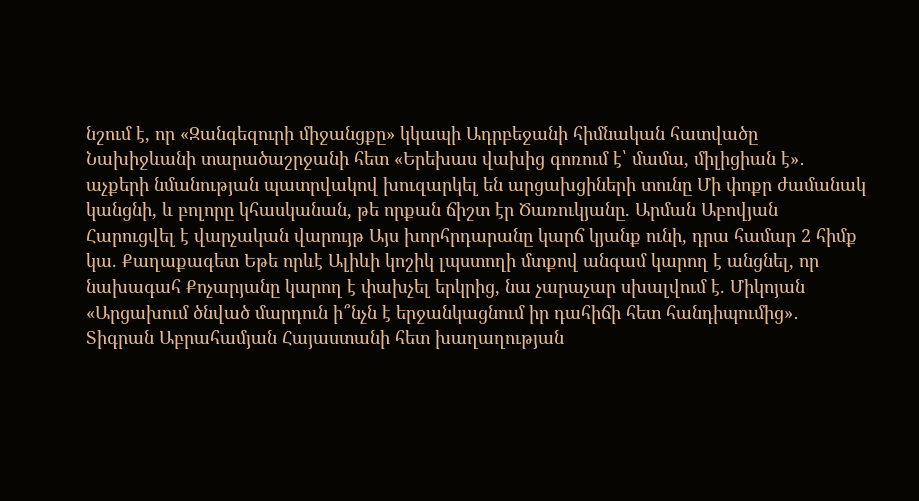նշում է, որ «Զանգեզուրի միջանցքը» կկապի Ադրբեջանի հիմնական հատվածը Նախիջևանի տարածաշրջանի հետ «Երեխաս վախից գոռում է՝ մամա, միլիցիան է»․ աչքերի նմանության պատրվակով խուզարկել են արցախցիների տունը Մի փոքր ժամանակ կանցնի, և բոլորը կհասկանան, թե որքան ճիշտ էր Ծառուկյանը. Արման Աբովյան Հարուցվել է վարչական վարույթ Այս խորհրդարանը կարճ կյանք ունի, դրա համար 2 հիմք կա. Քաղաքագետ Եթե որևէ Ալիևի կոշիկ լպստողի մտքով անգամ կարող է անցնել, որ նախագահ Քոչարյանը կարող է փախչել երկրից, նա չարաչար սխալվում է. Միկոյան «Արցախում ծնված մարդուն ի՞նչն է երջանկացնում իր դահիճի հետ հանդիպումից»․ Տիգրան Աբրահամյան Հայաստանի հետ խաղաղության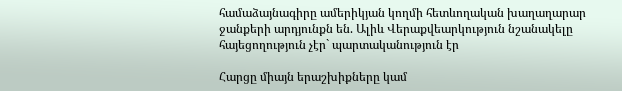համաձայնագիրը ամերիկյան կողմի հետևողական խաղաղարար ջանքերի արդյունքն են. Ալիև Վերաքվեարկություն նշանակելը հայեցողություն չէր` պարտականություն էր

Հարցը միայն երաշխիքները կամ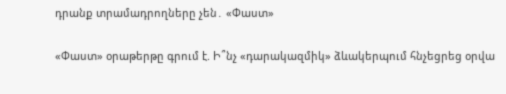դրանք տրամադրողները չեն․ «Փաստ»

«Փաստ» օրաթերթը գրում է. Ի՞նչ «դարակազմիկ» ձևակերպում հնչեցրեց օրվա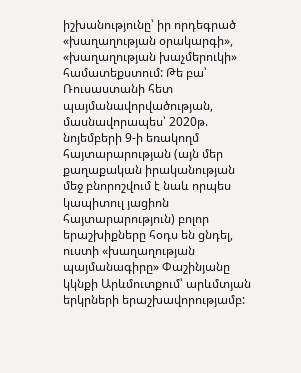իշխանությունը՝ իր որդեգրած «խաղաղության օրակարգի», «խաղաղության խաչմերուկի» համատեքստում: Թե բա՝ Ռուսաստանի հետ պայմանավորվածության, մասնավորապես՝ 2020թ. նոյեմբերի 9-ի եռակողմ հայտարարության (այն մեր քաղաքական իրականության մեջ բնորոշվում է նաև որպես կապիտուլ յացիոն հայտարարություն) բոլոր երաշխիքները հօդս են ցնդել, ուստի «խաղաղության պայմանագիրը» Փաշինյանը կկնքի Արևմուտքում՝ արևմտյան երկրների երաշխավորությամբ: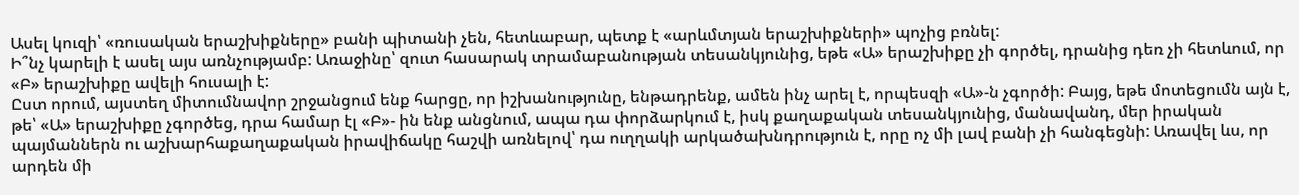Ասել կուզի՝ «ռուսական երաշխիքները» բանի պիտանի չեն, հետևաբար, պետք է «արևմտյան երաշխիքների» պոչից բռնել:
Ի՞նչ կարելի է ասել այս առնչությամբ: Առաջինը՝ զուտ հասարակ տրամաբանության տեսանկյունից, եթե «Ա» երաշխիքը չի գործել, դրանից դեռ չի հետևում, որ «Բ» երաշխիքը ավելի հուսալի է:
Ըստ որում, այստեղ միտումնավոր շրջանցում ենք հարցը, որ իշխանությունը, ենթադրենք, ամեն ինչ արել է, որպեսզի «Ա»-ն չգործի: Բայց, եթե մոտեցումն այն է, թե՝ «Ա» երաշխիքը չգործեց, դրա համար էլ «Բ»- ին ենք անցնում, ապա դա փորձարկում է, իսկ քաղաքական տեսանկյունից, մանավանդ, մեր իրական պայմաններն ու աշխարհաքաղաքական իրավիճակը հաշվի առնելով՝ դա ուղղակի արկածախնդրություն է, որը ոչ մի լավ բանի չի հանգեցնի: Առավել ևս, որ արդեն մի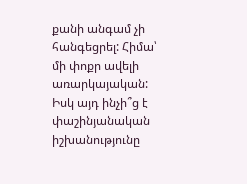քանի անգամ չի հանգեցրել: Հիմա՝ մի փոքր ավելի առարկայական: Իսկ այդ ինչի՞ց է փաշինյանական իշխանությունը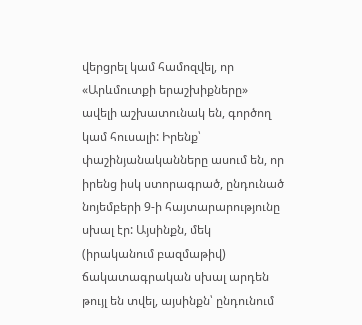վերցրել կամ համոզվել, որ «Արևմուտքի երաշխիքները» ավելի աշխատունակ են, գործող կամ հուսալի: Իրենք՝ փաշինյանականները ասում են, որ իրենց իսկ ստորագրած, ընդունած նոյեմբերի 9-ի հայտարարությունը սխալ էր: Այսինքն, մեկ (իրականում բազմաթիվ) ճակատագրական սխալ արդեն թույլ են տվել, այսինքն՝ ընդունում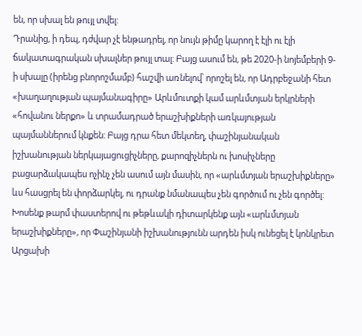են, որ սխալ են թույլ տվել:
Դրանից, ի դեպ, դժվար չէ ենթադրել, որ նույն թիմը կարող է էլի ու էլի ճակատագրական սխալներ թույլ տալ: Բայց ասում են, թե 2020-ի նոյեմբերի 9-ի սխալը (իրենց բնորոշմամբ) հաշվի առնելով՝ որոշել են, որ Ադրբեջանի հետ «խաղաղության պայմանագիրը» Արևմուտքի կամ արևմտյան երկրների «հովանու ներքո» և տրամադրած երաշխիքների առկայության պայմաններում կնքեն: Բայց դրա հետ մեկտեղ, փաշինյանական իշխանության ներկայացուցիչները, քարոզիչներն ու խոսիչները բացարձակապես ոչինչ չեն ասում այն մասին, որ «արևմտյան երաշխիքները» ևս հասցրել են փորձարկել, ու դրանք նմանապես չեն գործում ու չեն գործել: Խոսենք թարմ փաստերով ու թեթևակի դիտարկենք այն «արևմտյան երաշխիքները», որ Փաշինյանի իշխանությունն արդեն իսկ ունեցել է կոնկրետ Արցախի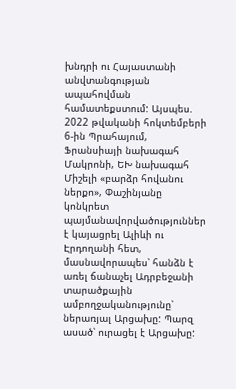խնդրի ու Հայաստանի անվտանգության ապահովման համատեքստում: Այսպես. 2022 թվականի հոկտեմբերի 6-ին Պրահայում, Ֆրանսիայի նախագահ Մակրոնի, ԵԽ նախագահ Միշելի «բարձր հովանու ներքո», Փաշինյանը կոնկրետ պայմանավորվածություններ է կայացրել Ալիևի ու Էրդողանի հետ, մասնավորապես՝ հանձն է առել ճանաչել Ադրբեջանի տարածքային ամբողջականությունը՝ ներառյալ Արցախը: Պարզ ասած՝ ուրացել է Արցախը: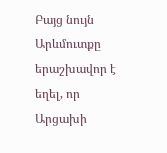Բայց նույն Արևմուտքը երաշխավոր է եղել, որ Արցախի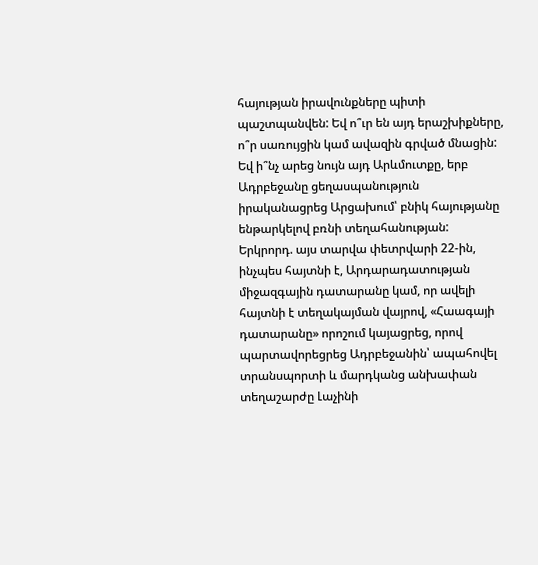հայության իրավունքները պիտի պաշտպանվեն: Եվ ո՞ւր են այդ երաշխիքները, ո՞ր սառույցին կամ ավազին գրված մնացին: Եվ ի՞նչ արեց նույն այդ Արևմուտքը, երբ Ադրբեջանը ցեղասպանություն իրականացրեց Արցախում՝ բնիկ հայությանը ենթարկելով բռնի տեղահանության: Երկրորդ. այս տարվա փետրվարի 22-ին, ինչպես հայտնի է, Արդարադատության միջազգային դատարանը կամ, որ ավելի հայտնի է տեղակայման վայրով, «Հաագայի դատարանը» որոշում կայացրեց, որով պարտավորեցրեց Ադրբեջանին՝ ապահովել տրանսպորտի և մարդկանց անխափան տեղաշարժը Լաչինի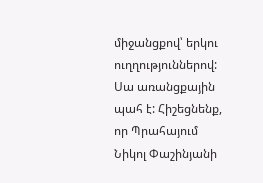միջանցքով՝ երկու ուղղություններով: Սա առանցքային պահ է: Հիշեցնենք, որ Պրահայում Նիկոլ Փաշինյանի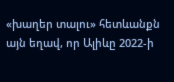«խաղեր տալու» հետևանքն այն եղավ, որ Ալիևը 2022-ի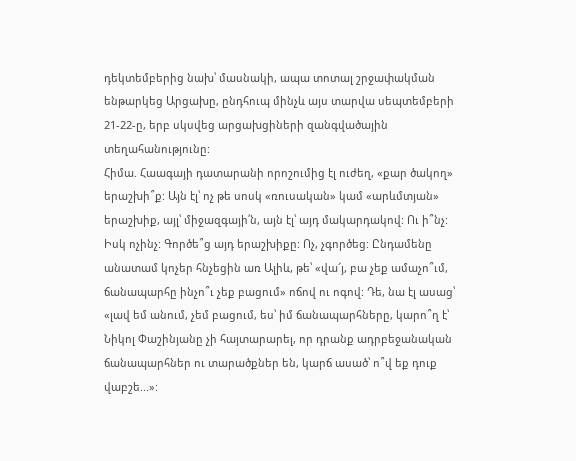դեկտեմբերից նախ՝ մասնակի, ապա տոտալ շրջափակման ենթարկեց Արցախը, ընդհուպ մինչև այս տարվա սեպտեմբերի 21-22-ը, երբ սկսվեց արցախցիների զանգվածային տեղահանությունը:
Հիմա. Հաագայի դատարանի որոշումից էլ ուժեղ, «քար ծակող» երաշխի՞ք: Այն էլ՝ ոչ թե սոսկ «ռուսական» կամ «արևմտյան» երաշխիք, այլ՝ միջազգայի՛ն, այն էլ՝ այդ մակարդակով: Ու ի՞նչ: Իսկ ոչինչ: Գործե՞ց այդ երաշխիքը: Ոչ, չգործեց: Ընդամենը անատամ կոչեր հնչեցին առ Ալիև, թե՝ «վա՜յ, բա չեք ամաչո՞ւմ, ճանապարհը ինչո՞ւ չեք բացում» ոճով ու ոգով: Դե, նա էլ ասաց՝ «լավ եմ անում, չեմ բացում, ես՝ իմ ճանապարհները, կարո՞ղ է՝ Նիկոլ Փաշինյանը չի հայտարարել, որ դրանք ադրբեջանական ճանապարհներ ու տարածքներ են, կարճ ասած՝ ո՞վ եք դուք վաբշե...»: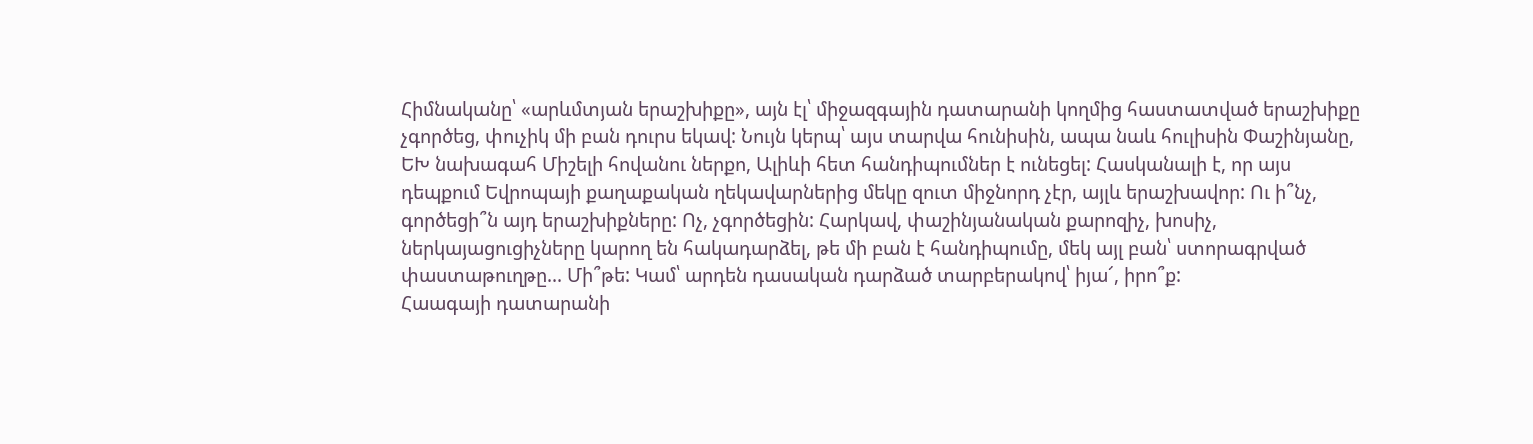Հիմնականը՝ «արևմտյան երաշխիքը», այն էլ՝ միջազգային դատարանի կողմից հաստատված երաշխիքը չգործեց, փուչիկ մի բան դուրս եկավ: Նույն կերպ՝ այս տարվա հունիսին, ապա նաև հուլիսին Փաշինյանը, ԵԽ նախագահ Միշելի հովանու ներքո, Ալիևի հետ հանդիպումներ է ունեցել: Հասկանալի է, որ այս դեպքում Եվրոպայի քաղաքական ղեկավարներից մեկը զուտ միջնորդ չէր, այլև երաշխավոր: Ու ի՞նչ, գործեցի՞ն այդ երաշխիքները: Ոչ, չգործեցին: Հարկավ, փաշինյանական քարոզիչ, խոսիչ, ներկայացուցիչները կարող են հակադարձել, թե մի բան է հանդիպումը, մեկ այլ բան՝ ստորագրված փաստաթուղթը... Մի՞թե: Կամ՝ արդեն դասական դարձած տարբերակով՝ իյա՜, իրո՞ք:
Հաագայի դատարանի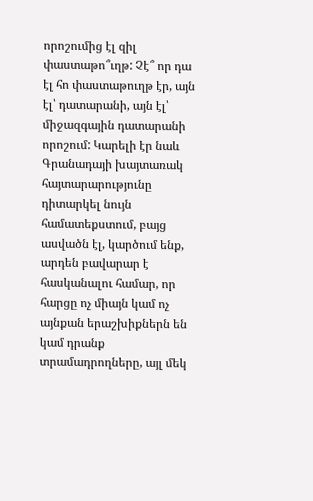որոշումից էլ զիլ փաստաթո՞ւղթ: Չէ՞ որ դա էլ հո փաստաթուղթ էր, այն էլ՝ դատարանի, այն էլ՝ միջազգային դատարանի որոշում: Կարելի էր նաև Գրանադայի խայտառակ հայտարարությունը դիտարկել նույն համատեքստում, բայց ասվածն էլ, կարծում ենք, արդեն բավարար է հասկանալու համար, որ հարցը ոչ միայն կամ ոչ այնքան երաշխիքներն են կամ դրանք տրամադրողները, այլ մեկ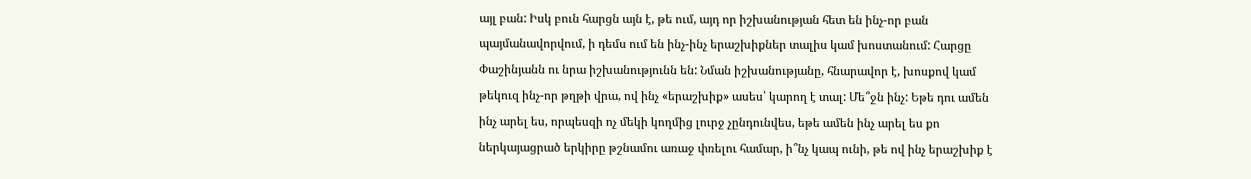այլ բան: Իսկ բուն հարցն այն է, թե ում, այդ որ իշխանության հետ են ինչ-որ բան պայմանավորվում, ի դեմս ում են ինչ-ինչ երաշխիքներ տալիս կամ խոստանում: Հարցը Փաշինյանն ու նրա իշխանությունն են: Նման իշխանությանը, հնարավոր է, խոսքով կամ թեկուզ ինչ-որ թղթի վրա, ով ինչ «երաշխիք» ասես՝ կարող է տալ: Մե՞ջն ինչ: Եթե դու ամեն ինչ արել ես, որպեսզի ոչ մեկի կողմից լուրջ չընդունվես, եթե ամեն ինչ արել ես քո ներկայացրած երկիրը թշնամու առաջ փռելու համար, ի՞նչ կապ ունի, թե ով ինչ երաշխիք է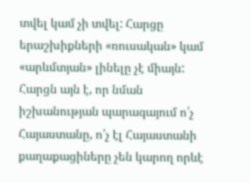տվել կամ չի տվել: Հարցը երաշխիքների «ռուսական» կամ «արևմտյան» լինելը չէ միայն: Հարցն այն է, որ նման իշխանության պարագայում ո՛չ Հայաստանը, ո՛չ էլ Հայաստանի քաղաքացիները չեն կարող որևէ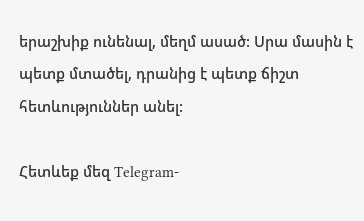երաշխիք ունենալ, մեղմ ասած: Սրա մասին է պետք մտածել, դրանից է պետք ճիշտ հետևություններ անել:

Հետևեք մեզ Telegram-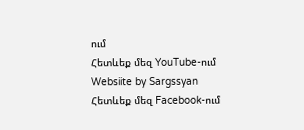ում
Հետևեք մեզ YouTube-ում
Websiite by Sargssyan
Հետևեք մեզ Facebook-ում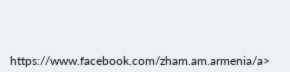https://www.facebook.com/zham.am.armenia/a>